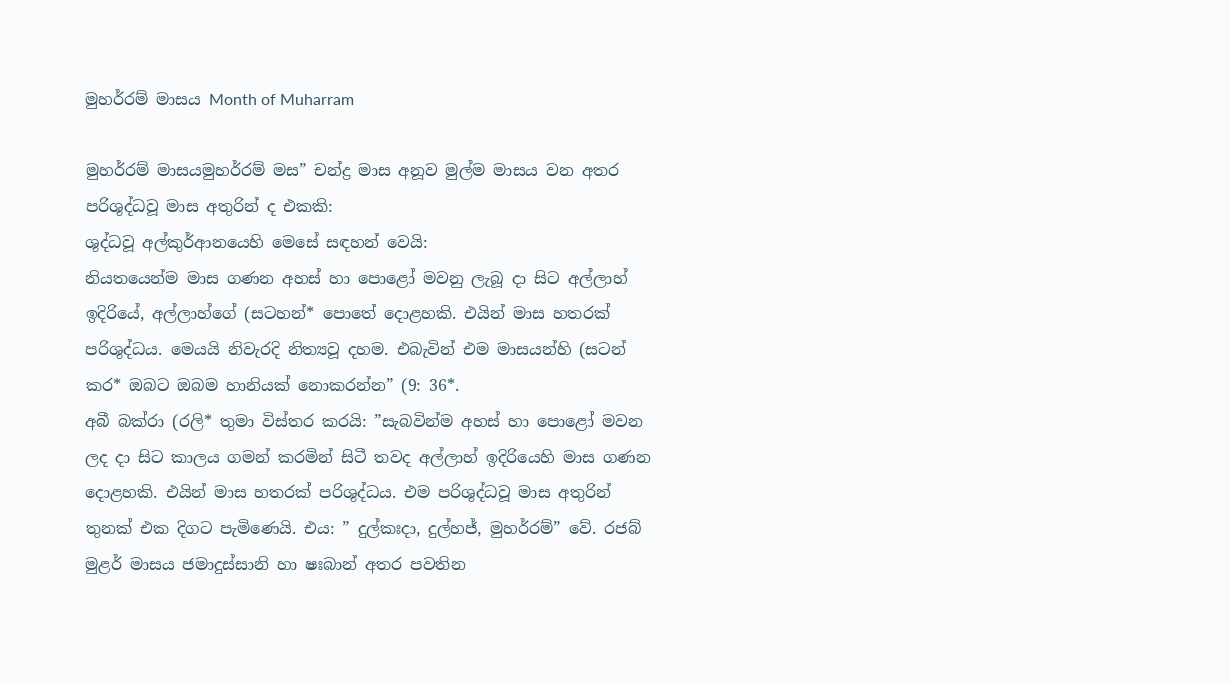මුහර්රම් මාසය Month of Muharram

මුහර්රම් මාසයමුහර්රම් මස” චන්ද්‍ර මාස අනූව මුල්ම මාසය වන අතර පරිශුද්ධවූ මාස අතුරින් ද එකකි:
ශුද්ධවූ අල්කුර්ආනයෙහි මෙසේ සඳහන් වෙයි:
නියතයෙන්ම මාස ගණන අහස් හා පොළෝ මවනු ලැබූ දා සිට අල්ලාහ් ඉදිරියේ, අල්ලාහ්ගේ (සටහන්* පොතේ දොළහකි. එයින් මාස හතරක් පරිශුද්ධය. මෙයයි නිවැරදි නිත්‍යවූ දහම. එබැවින් එම මාසයන්හි (සටන් කර* ඔබට ඔබම හානියක් නොකරන්න” (9: 36*.
අබී බක්රා (රලි* තුමා විස්තර කරයි: ”සැබවින්ම අහස් හා පොළෝ මවන ලද දා සිට කාලය ගමන් කරමින් සිටී තවද අල්ලාහ් ඉදිරියෙහි මාස ගණන දොළහකි. එයින් මාස හතරක් පරිශුද්ධය. එම පරිශුද්ධවූ මාස අතුරින් තුනක් එක දිගට පැමිණෙයි. එය: ” දුල්කඃදා, දුල්හජ්, මුහර්රම්” වේ. රජබ් මුළර් මාසය ජමාදුස්සානි හා ෂඃබාන් අතර පවතින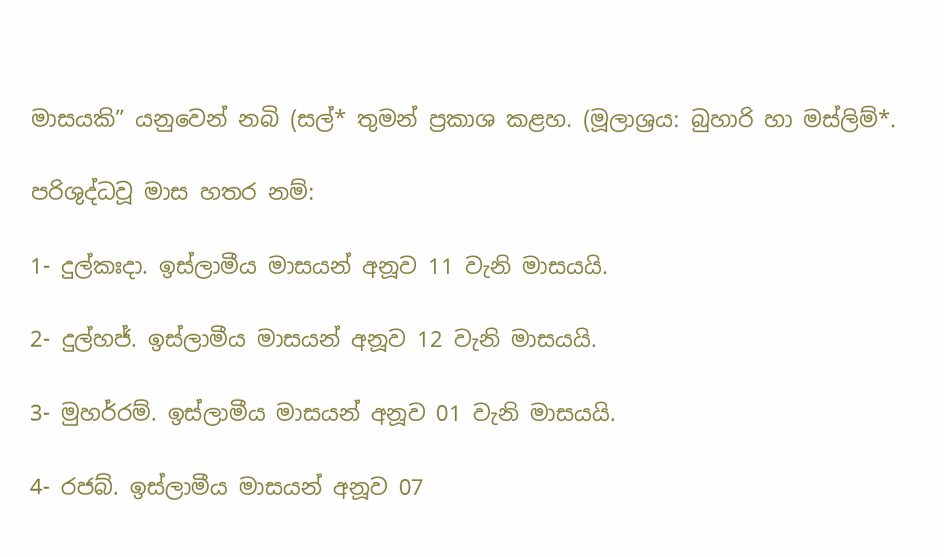මාසයකි” යනුවෙන් නබි (සල්* තුමන් ප්‍රකාශ කළහ. (මූලාශ්‍රය: බුහාරි හා මස්ලිම්*.

පරිශුද්ධවූ මාස හතර නම්:

1- දුල්කඃදා. ඉස්ලාමීය මාසයන් අනූව 11 වැනි මාසයයි.

2- දුල්හජ්. ඉස්ලාමීය මාසයන් අනූව 12 වැනි මාසයයි.

3- මුහර්රම්. ඉස්ලාමීය මාසයන් අනූව 01 වැනි මාසයයි.

4- රජබ්. ඉස්ලාමීය මාසයන් අනූව 07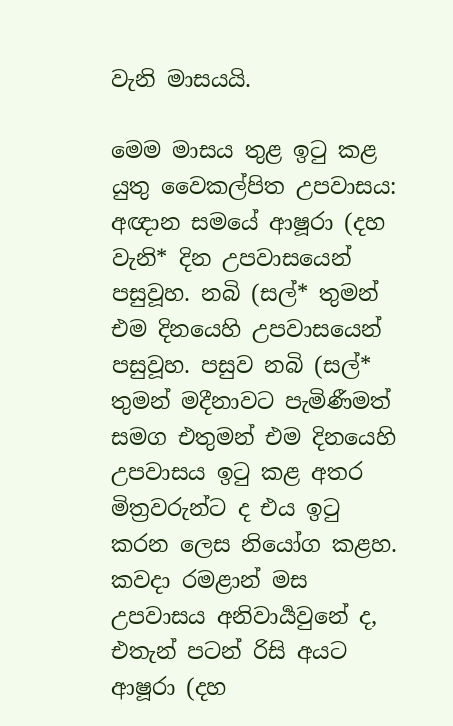වැනි මාසයයි.

මෙම මාසය තුළ ඉටු කළ යුතු වෛකල්පිත උපවාසය:
අඥාන සමයේ ආෂූරා (දහ වැනි* දින උපවාසයෙන් පසුවූහ. නබි (සල්* තුමන් එම දිනයෙහි උපවාසයෙන් පසුවූහ. පසුව නබි (සල්* තුමන් මදීනාවට පැමිණීමත් සමග එතුමන් එම දිනයෙහි උපවාසය ඉටු කළ අතර මිත්‍රවරුන්ට ද එය ඉටු කරන ලෙස නියෝග කළහ. කවදා රමළාන් මස උපවාසය අනිවාර්‍යවුනේ ද, එතැන් පටන් රිසි අයට ආෂූරා (දහ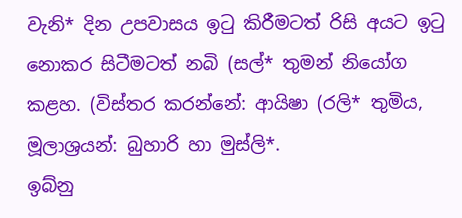වැනි* දින උපවාසය ඉටු කිරීමටත් රිසි අයට ඉටු නොකර සිටීමටත් නබි (සල්* තුමන් නියෝග කළහ. (විස්තර කරන්නේ: ආයිෂා (රලි* තුමිය, මූලාශ්‍රයන්: බුහාරි හා මුස්ලි*.
ඉබ්නු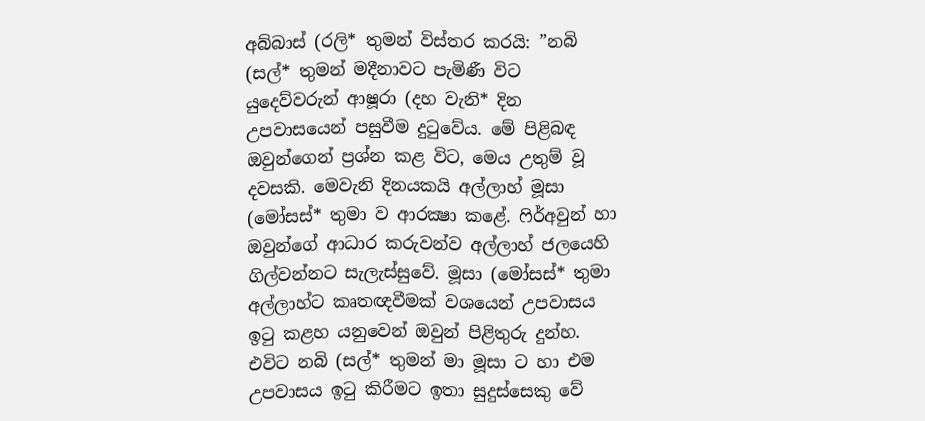අබ්බාස් (රලි* තුමන් විස්තර කරයි: ”නබි (සල්* තුමන් මදීනාවට පැමිණී විට යුදෙව්වරුන් ආෂූරා (දහ වැනි* දින උපවාසයෙන් පසුවීම දුටුවේය. මේ පිළිබඳ ඔවුන්ගෙන් ප්‍රශ්න කළ විට, මෙය උතුම් වූ දවසකි. මෙවැනි දිනයකයි අල්ලාහ් මූසා (මෝසස්* තුමා ව ආරක්‍ෂා කළේ. ෆිර්අවුන් හා ඔවුන්ගේ ආධාර කරුවන්ව අල්ලාහ් ජලයෙහි ගිල්වන්නට සැලැස්සුවේ. මූසා (මෝසස්* තුමා අල්ලාහ්ට කෘතඥවීමක් වශයෙන් උපවාසය ඉටු කළහ යනුවෙන් ඔවුන් පිළිතුරු දුන්හ. එවිට නබි (සල්* තුමන් මා මූසා ට හා එම උපවාසය ඉටු කිරීමට ඉතා සුදුස්සෙකු වේ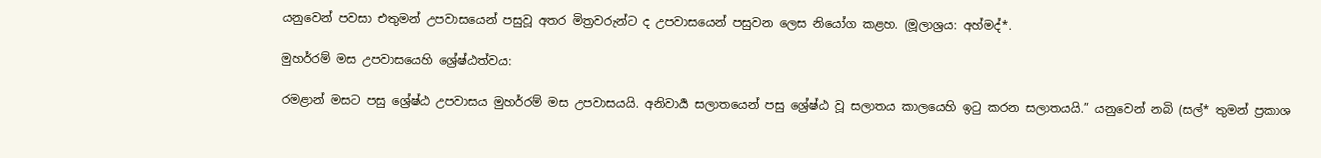යනුවෙන් පවසා එතුමන් උපවාසයෙන් පසුවූ අතර මිත්‍රවරුන්ට ද උපවාසයෙන් පසුවන ලෙස නියෝග කළහ. (මූලාශ්‍රය: අහ්මද්*.

මුහර්රම් මස උපවාසයෙහි ශ්‍රේෂ්ඨත්වය:

රමළාන් මසට පසු ශ්‍රේෂ්ඨ උපවාසය මුහර්රම් මස උපවාසයයි. අනිවාර්‍ය සලාතයෙන් පසු ශ්‍රේෂ්ඨ වූ සලාතය කාලයෙහි ඉටු කරන සලාතයයි.” යනුවෙන් නබි (සල්* තුමන් ප්‍රකාශ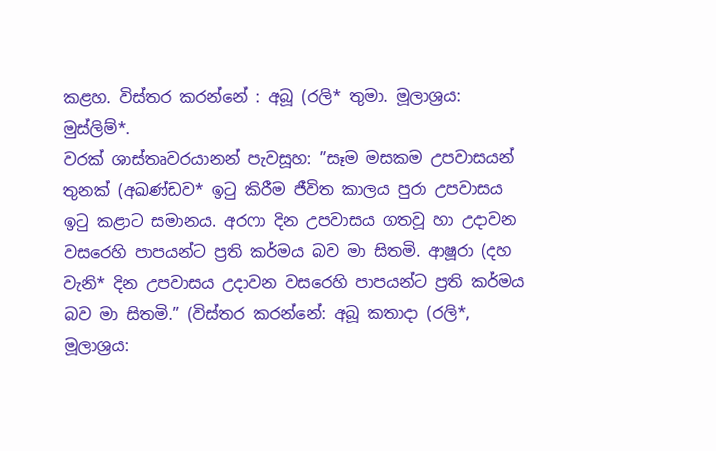කළහ. විස්තර කරන්නේ : අබූ (රලි* තුමා. මූලාශ්‍රය: මුස්ලිම්*.
වරක් ශාස්තෘවරයානන් පැවසූහ: ”සෑම මසකම උපවාසයන් තුනක් (අඛණ්ඩව* ඉටු කිරීම ජීවිත කාලය පුරා උපවාසය ඉටු කළාට සමානය. අරෆා දින උපවාසය ගතවූ හා උදාවන වසරෙහි පාපයන්ට ප්‍රති කර්මය බව මා සිතමි. ආෂූරා (දහ වැනි* දින උපවාසය උදාවන වසරෙහි පාපයන්ට ප්‍රති කර්මය බව මා සිතමි.” (විස්තර කරන්නේ: අබූ කතාදා (රලි*, මූලාශ්‍රය: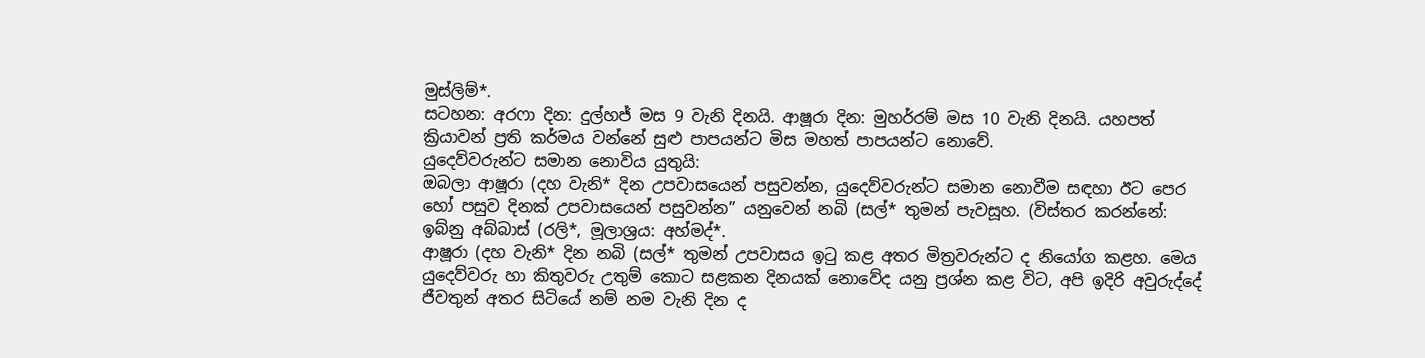මුස්ලිම්*.
සටහන: අරෆා දින: දුල්හජ් මස 9 වැනි දිනයි. ආෂූරා දින: මුහර්රම් මස 10 වැනි දිනයි. යහපත් ක්‍රියාවන් ප්‍රති කර්මය වන්නේ සුළු පාපයන්ට මිස මහත් පාපයන්ට නොවේ.
යුදෙව්වරුන්ට සමාන නොවිය යුතුයි:
ඔබලා ආෂූරා (දහ වැනි* දින උපවාසයෙන් පසුවන්න, යුදෙව්වරුන්ට සමාන නොවීම සඳහා ඊට පෙර හෝ පසුව දිනක් උපවාසයෙන් පසුවන්න” යනුවෙන් නබි (සල්* තුමන් පැවසූහ. (විස්තර කරන්නේ: ඉබ්නු අබ්බාස් (රලි*, මූලාශ්‍රය: අහ්මද්*.
ආෂූරා (දහ වැනි* දින නබි (සල්* තුමන් උපවාසය ඉටු කළ අතර මිත්‍රවරුන්ට ද නියෝග කළහ. මෙය යුදෙව්වරු හා කිතුවරු උතුම් කොට සළකන දිනයක් නොවේද යනු ප්‍රශ්න කළ විට, අපි ඉදිරි අවුරුද්දේ ජීවතුන් අතර සිටියේ නම් නම වැනි දින ද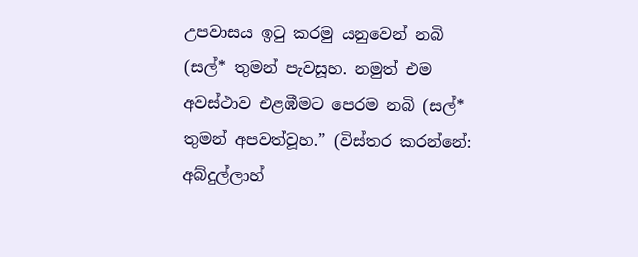උපවාසය ඉටු කරමු යනුවෙන් නබි (සල්* තුමන් පැවසූහ. නමුත් එම අවස්ථාව එළඹීමට පෙරම නබි (සල්* තුමන් අපවත්වූහ.” (විස්තර කරන්නේ: අබ්දුල්ලාහ්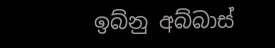ඉබ්නු අබ්බාස්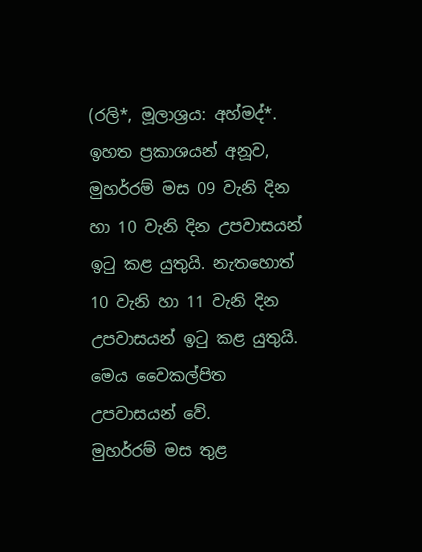(රලි*, මූලාශ්‍රය: අහ්මද්*.
ඉහත ප්‍රකාශයන් අනූව, මුහර්රම් මස 09 වැනි දින හා 10 වැනි දින උපවාසයන් ඉටු කළ යුතුයි. නැතහොත් 10 වැනි හා 11 වැනි දින උපවාසයන් ඉටු කළ යුතුයි. මෙය වෛකල්පිත උපවාසයන් වේ.
මුහර්රම් මස තුළ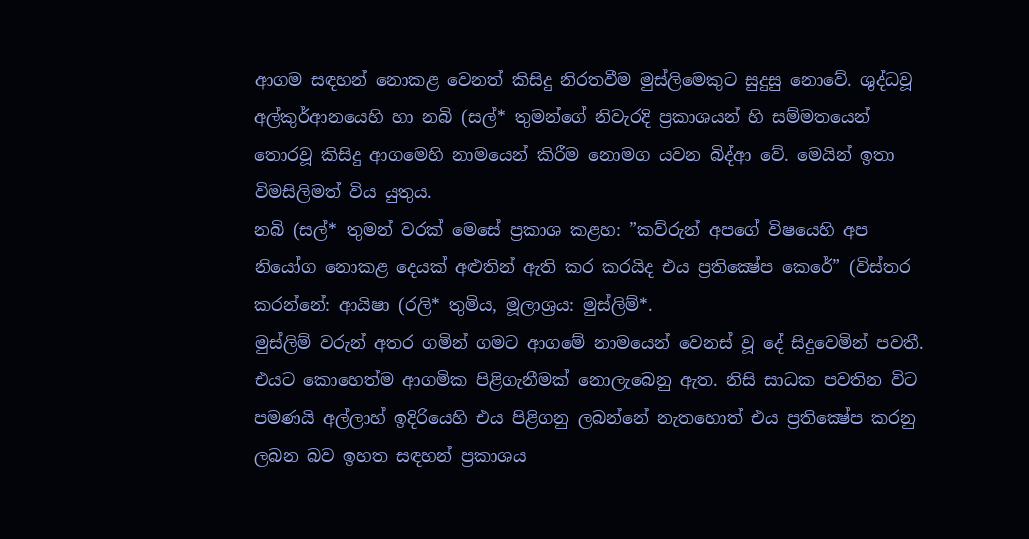ආගම සඳහන් නොකළ වෙනත් කිසිදු නිරතවීම මුස්ලිමෙකුට සුදුසු නොවේ. ශුද්ධවූ අල්කුර්ආනයෙහි හා නබි (සල්* තුමන්ගේ නිවැරදි ප්‍රකාශයන් හි සම්මතයෙන් තොරවූ කිසිදු ආගමෙහි නාමයෙන් කිරීම නොමග යවන බිද්ආ වේ. මෙයින් ඉතා විමසිලිමත් විය යුතුය.
නබි (සල්* තුමන් වරක් මෙසේ ප්‍රකාශ කළහ: ”කව්රුන් අපගේ විෂයෙහි අප නියෝග නොකළ දෙයක් අළුතින් ඇති කර කරයිද එය ප්‍රතික්‍ෂේප කෙරේ” (විස්තර කරන්නේ: ආයිෂා (රලි* තුමිය, මූලාශ්‍රය: මුස්ලිම්*.
මුස්ලිම් වරුන් අතර ගමින් ගමට ආගමේ නාමයෙන් වෙනස් වූ දේ සිදුවෙමින් පවතී. එයට කොහෙත්ම ආගමික පිළිගැනීමක් නොලැබෙනු ඇත. නිසි සාධක පවතින විට පමණයි අල්ලාහ් ඉදිරියෙහි එය පිළිගනු ලබන්නේ නැතහොත් එය ප්‍රතික්‍ෂේප කරනු ලබන බව ඉහත සඳහන් ප්‍රකාශය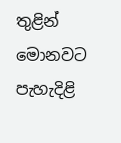තුළින් මොනවට පැහැදිළි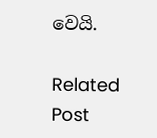වෙයි.

Related Post